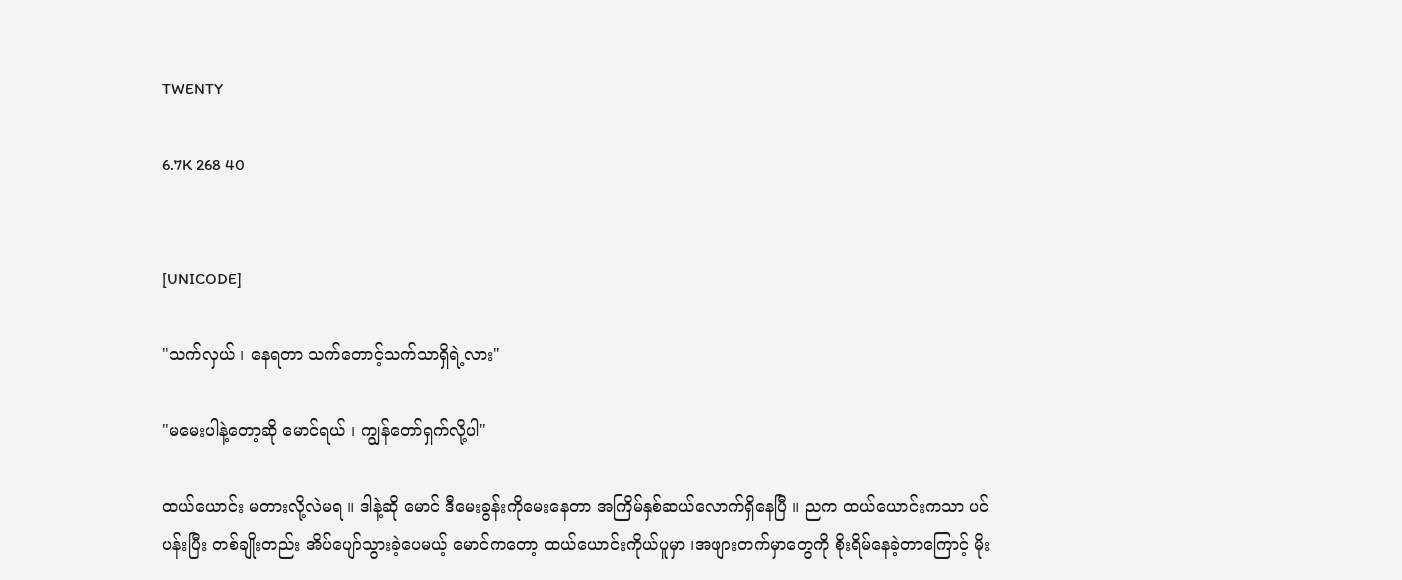TWENTY

6.7K 268 40


[UNICODE]

"သက်လှယ် ၊ နေရတာ သက်တောင့်သက်သာရှိရဲ့လား"

"မမေးပါနဲ့တော့ဆို မောင်ရယ် ၊ ကျွန်တော်ရှက်လို့ပါ"

ထယ်ယောင်း မတားလို့လဲမရ ။ ဒါနဲ့ဆို မောင် ဒီမေးခွန်းကိုမေးနေတာ အကြိမ်နှစ်ဆယ်လောက်ရှိနေပြီ ။ ညက ထယ်ယောင်းကသာ ပင်ပန်းပြီး တစ်ချိုးတည်း အိပ်ပျော်သွားခဲ့ပေမယ့် မောင်ကတော့ ထယ်ယောင်းကိုယ်ပူမှာ ၊အဖျားတက်မှာတွေကို စိုးရိမ်နေခဲ့တာကြောင့် မိုး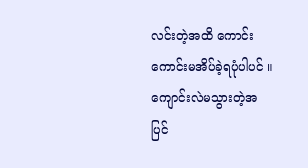လင်းတဲ့အထိ ကောင်းကောင်းမအိပ်ခဲ့ရပုံပါပင် ။ ကျောင်းလဲမသွားတဲ့အပြင်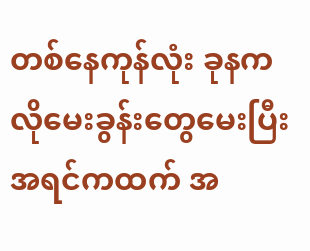တစ်နေကုန်လုံး ခုနကလိုမေးခွန်းတွေမေးပြီး အရင်ကထက် အ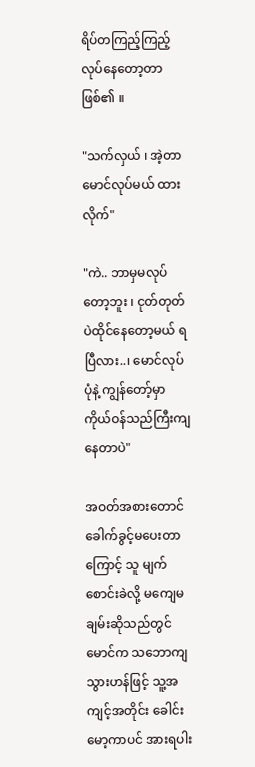ရိပ်တကြည့်ကြည့် လုပ်နေတော့တာဖြစ်၏ ။

"သက်လှယ် ၊ အဲ့တာ မောင်လုပ်မယ် ထားလိုက်"

"ကဲ.. ဘာမှမလုပ်တော့ဘူး ၊ ငုတ်တုတ်ပဲထိုင်နေတော့မယ် ရပြီလား..၊ မောင်လုပ်ပုံနဲ့ ကျွန်တော့်မှာ ကိုယ်ဝန်သည်ကြီးကျနေတာပဲ"

အဝတ်အစားတောင် ခေါက်ခွင့်မပေးတာကြောင့် သူ မျက်စောင်းခဲလို့ မကျေမချမ်းဆိုသည်တွင် မောင်က သဘောကျသွားဟန်ဖြင့် သူ့အကျင့်အတိုင်း ခေါင်းမော့ကာပင် အားရပါး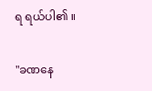ရ ရယ်ပါ၏ ။

"ခဏနေ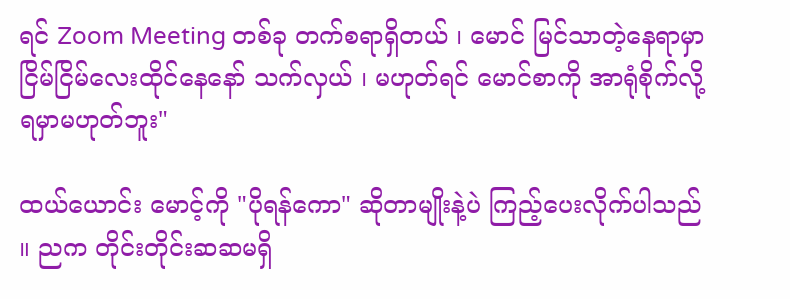ရင် Zoom Meeting တစ်ခု တက်စရာရှိတယ် ၊ မောင် မြင်သာတဲ့နေရာမှာ ငြိမ်ငြိမ်လေးထိုင်နေနော် သက်လှယ် ၊ မဟုတ်ရင် မောင်စာကို အာရုံစိုက်လို့ရမှာမဟုတ်ဘူး"

ထယ်ယောင်း မောင့်ကို "ပိုရန်ကော" ဆိုတာမျိုးနဲ့ပဲ ကြည့်ပေးလိုက်ပါသည် ။ ညက တိုင်းတိုင်းဆဆမရှိ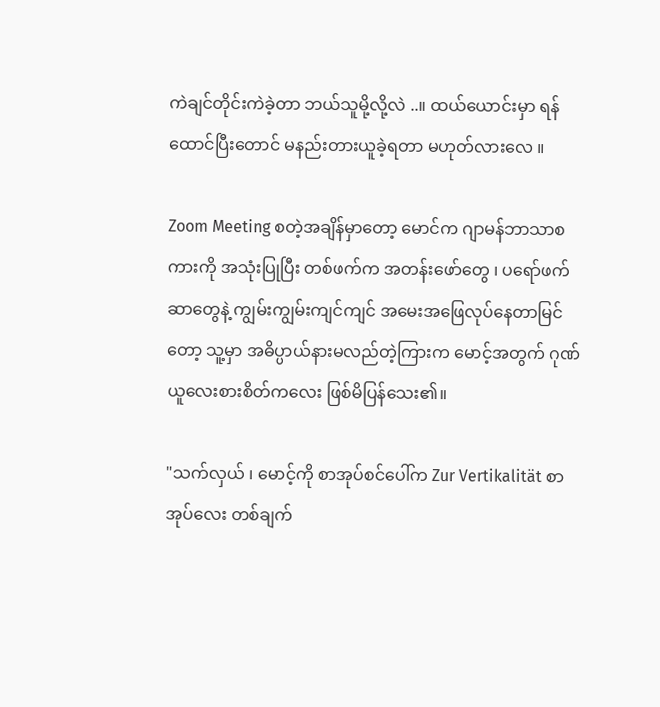ကဲချင်တိုင်းကဲခဲ့တာ ဘယ်သူမို့လို့လဲ ..။ ထယ်ယောင်းမှာ ရန်ထောင်ပြီးတောင် မနည်းတားယူခဲ့ရတာ မဟုတ်လားလေ ။

Zoom Meeting စတဲ့အချိန်မှာတော့ မောင်က ဂျာမန်ဘာသာစကားကို အသုံးပြုပြီး တစ်ဖက်က အတန်းဖော်တွေ ၊ ပရော်ဖက်ဆာတွေနဲ့ ကျွမ်းကျွမ်းကျင်ကျင် အမေးအဖြေလုပ်နေတာမြင်တော့ သူ့မှာ အဓိပ္ပာယ်နားမလည်တဲ့ကြားက မောင့်အတွက် ဂုဏ်ယူလေးစားစိတ်ကလေး ဖြစ်မိပြန်သေး၏။

"သက်လှယ် ၊ မောင့်ကို စာအုပ်စင်ပေါ်က Zur Vertikalität စာအုပ်လေး တစ်ချက်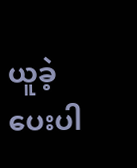ယူခဲ့ပေးပါ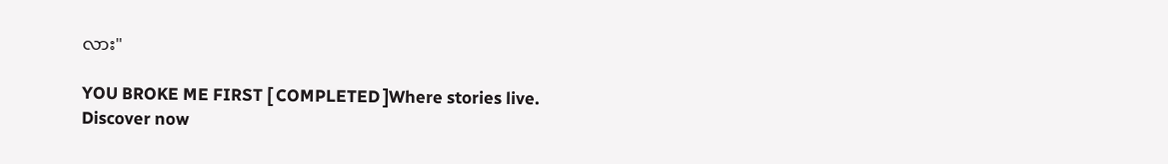လား"

YOU BROKE ME FIRST [ COMPLETED ]Where stories live. Discover now